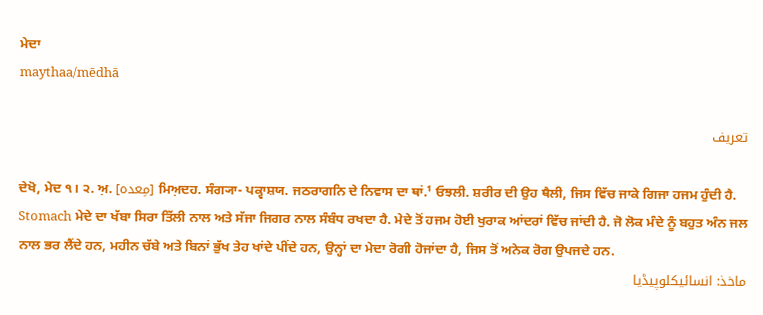ਮੇਦਾ
maythaa/mēdhā

تعریف

ਦੇਖੋ, ਮੇਦ ੧। ੨. ਅ਼. [مِعدہ] ਮਿਅ਼ਦਹ. ਸੰਗ੍ਯਾ- ਪਕ੍ਵਾਸ਼ਯ. ਜਠਰਾਗਨਿ ਦੇ ਨਿਵਾਸ ਦਾ ਥਾਂ.¹ ਓਝਲੀ. ਸ਼ਰੀਰ ਦੀ ਉਹ ਥੈਲੀ, ਜਿਸ ਵਿੱਚ ਜਾਕੇ ਗਿਜਾ ਹਜਮ ਹੁੰਦੀ ਹੈ. Stomach ਮੇਦੇ ਦਾ ਖੱਬਾ ਸਿਰਾ ਤਿੱਲੀ ਨਾਲ ਅਤੇ ਸੱਜਾ ਜਿਗਰ ਨਾਲ ਸੰਬੰਧ ਰਖਦਾ ਹੈ. ਮੇਦੇ ਤੋਂ ਹਜਮ ਹੋਈ ਖੁਰਾਕ ਆਂਦਰਾਂ ਵਿੱਚ ਜਾਂਦੀ ਹੈ. ਜੋ ਲੋਕ ਮੰਦੇ ਨੂੰ ਬਹੁਤ ਅੰਨ ਜਲ ਨਾਲ ਭਰ ਲੈਂਦੇ ਹਨ, ਮਹੀਨ ਚੱਬੇ ਅਤੇ ਬਿਨਾਂ ਭੁੱਖ ਤੇਹ ਖਾਂਦੇ ਪੀਂਦੇ ਹਨ, ਉਨ੍ਹਾਂ ਦਾ ਮੇਦਾ ਰੋਗੀ ਹੋਜਾਂਦਾ ਹੈ, ਜਿਸ ਤੋਂ ਅਨੇਕ ਰੋਗ ਉਪਜਦੇ ਹਨ.
ماخذ: انسائیکلوپیڈیا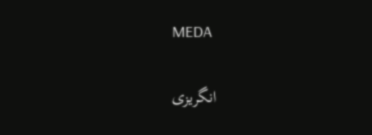MEDA

انگریزی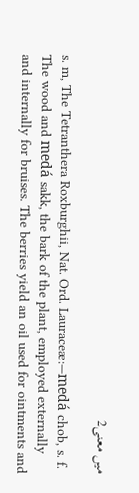میں معنی2

s. m, The Tetranthera Roxburghii, Nat. Ord. Lauraceæ:—medá chob, s. f. The wood and medá sakk, the bark of the plant, employed externally and internally for bruises. The berries yield an oil used for ointments and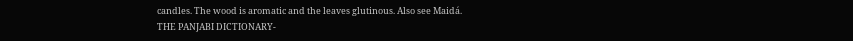candles. The wood is aromatic and the leaves glutinous. Also see Maidá.
THE PANJABI DICTIONARY-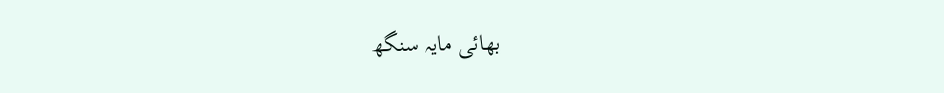بھائی مایہ سنگھ